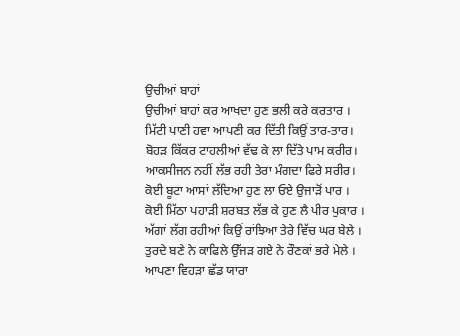ਉਚੀਆਂ ਬਾਹਾਂ
ਉਚੀਆਂ ਬਾਹਾਂ ਕਰ ਆਖਦਾ ਹੁਣ ਭਲੀ ਕਰੇ ਕਰਤਾਰ ।
ਮਿੱਟੀ ਪਾਣੀ ਹਵਾ ਆਪਣੀ ਕਰ ਦਿੱਤੀ ਕਿਉਂ ਤਾਰ-ਤਾਰ।
ਬੋਹੜ ਕਿੱਕਰ ਟਾਹਲੀਆਂ ਵੱਢ ਕੇ ਲਾ ਦਿੱਤੇ ਪਾਮ ਕਰੀਰ।
ਆਕਸੀਜਨ ਨਹੀਂ ਲੱਭ ਰਹੀ ਤੇਰਾ ਮੰਗਦਾ ਫਿਰੇ ਸਰੀਰ।
ਕੋਈ ਬੂਟਾ ਆਸਾਂ ਲੱਦਿਆ ਹੁਣ ਲਾ ਓਏ ਉਜਾੜੋਂ ਪਾਰ ।
ਕੋਈ ਮਿੱਠਾ ਪਹਾੜੀ ਸ਼ਰਬਤ ਲੱਭ ਕੇ ਹੁਣ ਲੈ ਪੀਰ ਪੁਕਾਰ ।
ਅੱਗਾਂ ਲੱਗ ਰਹੀਆਂ ਕਿਉਂ ਰਾਂਝਿਆ ਤੇਰੇ ਵਿੱਚ ਘਰ ਬੇਲੇ ।
ਤੁਰਦੇ ਬਣੇ ਨੇ ਕਾਫਿਲੇ ਉੱਜੜ ਗਏ ਨੇ ਰੌਣਕਾਂ ਭਰੇ ਮੇਲੇ ।
ਆਪਣਾ ਵਿਹੜਾ ਛੱਡ ਯਾਰਾ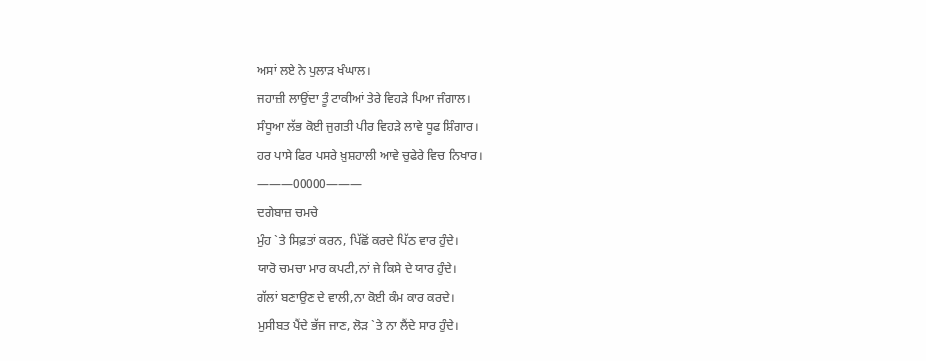ਅਸਾਂ ਲਏ ਨੇ ਪੁਲਾੜ ਖੰਘਾਲ।
ਜਹਾਜ਼ੀ ਲਾਉਂਦਾ ਤੂੰ ਟਾਕੀਆਂ ਤੇਰੇ ਵਿਹੜੇ ਪਿਆ ਜੰਗਾਲ।
ਸੰਧੂਆ ਲੱਭ ਕੋਈ ਜੁਗਤੀ ਪੀਰ ਵਿਹੜੇ ਲਾਵੇ ਧੂਫ ਸ਼ਿੰਗਾਰ।
ਹਰ ਪਾਸੇ ਫਿਰ ਪਸਰੇ ਖ਼ੁਸ਼ਹਾਲੀ ਆਵੇ ਚੁਫੇਰੇ ਵਿਚ ਨਿਖਾਰ।
———00000———
ਦਗੇਬਾਜ਼ ਚਮਚੇ
ਮੁੰਹ `ਤੇ ਸਿਫ਼ਤਾਂ ਕਰਨ, ਪਿੱਛੋਂ ਕਰਦੇ ਪਿੱਠ ਵਾਰ ਹੁੰਦੇ।
ਯਾਰੋ ਚਮਚਾ ਮਾਰ ਕਪਟੀ,ਨਾਂ ਜੇ ਕਿਸੇ ਦੇ ਯਾਰ ਹੁੰਦੇ।
ਗੱਲਾਂ ਬਣਾਉਣ ਦੇ ਵਾਲੀ,ਨਾ ਕੋਈ ਕੰਮ ਕਾਰ ਕਰਦੇ।
ਮੁਸੀਬਤ ਪੈਂਦੇ ਭੱਜ ਜਾਣ, ਲੋੜ `ਤੇ ਨਾ ਲੈਂਦੇ ਸਾਰ ਹੁੰਦੇ।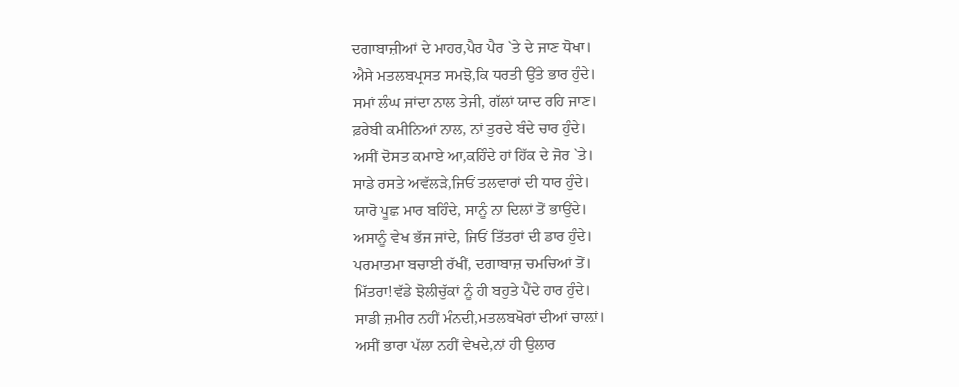ਦਗਾਬਾਜ਼ੀਆਂ ਦੇ ਮਾਹਰ,ਪੈਰ ਪੈਰ `ਤੇ ਦੇ ਜਾਣ ਧੋਖਾ।
ਐਸੇ ਮਤਲਬਪ੍ਰਸਤ ਸਮਝੋ,ਕਿ ਧਰਤੀ ਉੱਤੇ ਭਾਰ ਹੁੰਦੇ।
ਸਮਾਂ ਲੰਘ ਜਾਂਦਾ ਨਾਲ ਤੇਜੀ, ਗੱਲਾਂ ਯਾਦ ਰਹਿ ਜਾਣ।
ਫ਼ਰੇਬੀ ਕਮੀਨਿਆਂ ਨਾਲ, ਨਾਂ ਤੁਰਦੇ ਬੰਦੇ ਚਾਰ ਹੁੰਦੇ।
ਅਸੀਂ ਦੋਸਤ ਕਮਾਏ ਆ,ਕਹਿੰਦੇ ਹਾਂ ਹਿੱਕ ਦੇ ਜੋਰ `ਤੇ।
ਸਾਡੇ ਰਸਤੇ ਅਵੱਲੜੇ,ਜਿਓਂ ਤਲਵਾਰਾਂ ਦੀ ਧਾਰ ਹੁੰਦੇ।
ਯਾਰੋ ਪੂਛ ਮਾਰ ਬਹਿੰਦੇ, ਸਾਨੂੰ ਨਾ ਦਿਲਾਂ ਤੋਂ ਭਾਉਂਦੇ।
ਅਸਾਨੂੰ ਵੇਖ ਭੱਜ ਜਾਂਦੇ, ਜਿਓਂ ਤਿੱਤਰਾਂ ਦੀ ਡਾਰ ਹੁੰਦੇ।
ਪਰਮਾਤਮਾ ਬਚਾਈ ਰੱਖੀਂ, ਦਗਾਬਾਜ਼ ਚਮਚਿਆਂ ਤੋਂ।
ਮਿੱਤਰਾ!ਵੱਡੇ ਝੋਲੀਚੁੱਕਾਂ ਨੂੰ ਹੀ ਬਹੁਤੇ ਪੈਂਦੇ ਹਾਰ ਹੁੰਦੇ।
ਸਾਡੀ ਜ਼ਮੀਰ ਨਹੀਂ ਮੰਨਦੀ,ਮਤਲਬਖੋਰਾਂ ਦੀਆਂ ਚਾਲ਼ਾਂ।
ਅਸੀਂ ਭਾਰਾ ਪੱਲਾ ਨਹੀਂ ਵੇਖਦੇ,ਨਾਂ ਹੀ ਉਲਾਰ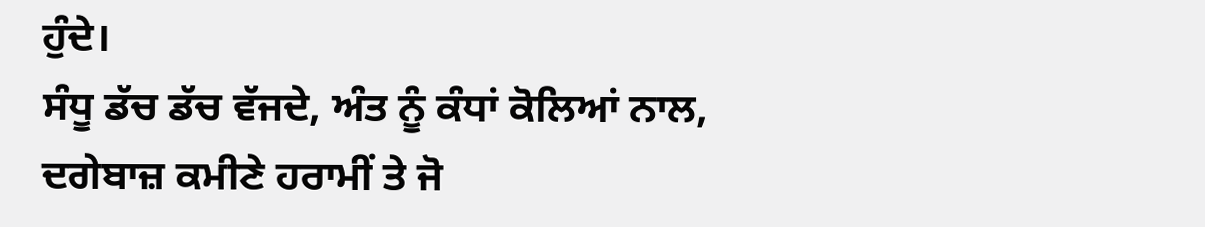ਹੁੰਦੇ।
ਸੰਧੂ ਡੱਚ ਡੱਚ ਵੱਜਦੇ, ਅੰਤ ਨੂੰ ਕੰਧਾਂ ਕੋਲਿਆਂ ਨਾਲ,
ਦਗੇਬਾਜ਼ ਕਮੀਣੇ ਹਰਾਮੀਂ ਤੇ ਜੋ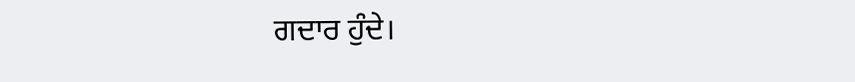ਗਦਾਰ ਹੁੰਦੇ।